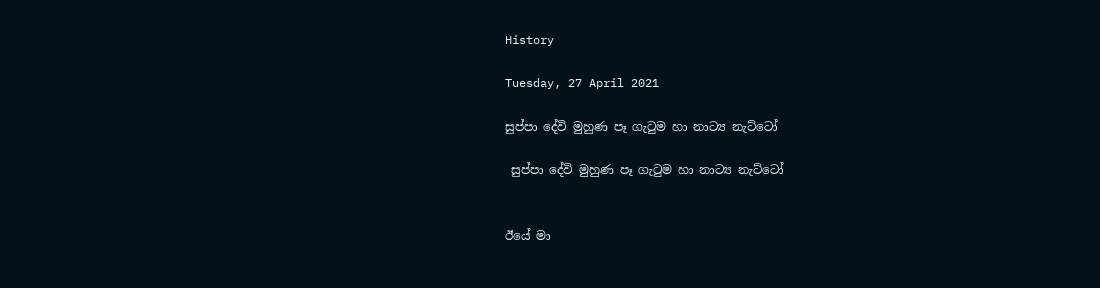History

Tuesday, 27 April 2021

සුප්පා දේවි මුහුණ පෑ ගැටුම හා නාට්‍ය නැට්ටෝ

 සුප්පා දේවි මුහුණ පෑ ගැටුම හා නාට්‍ය නැට්ටෝ


ඊයේ මා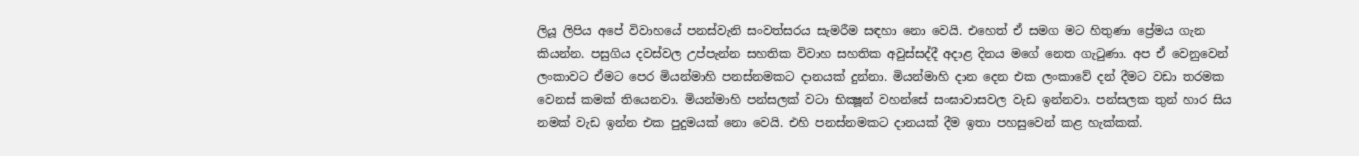ලියූ ලිපිය අපේ විවාහයේ පනස්වැනි සංවත්සරය සැමරීම සඳහා නො වෙයි. එහෙත් ඒ සමග මට හිතුණා ප්‍රේමය ගැන කියන්න. පසුගිය දවස්වල උප්පැන්න සහතික විවාහ සහතික අවුස්සද්දී අදාළ දිනය මගේ නෙත ගැටුණා. අප ඒ වෙනුවෙන් ලංකාවට ඒමට පෙර මියන්මාහි පනස්නමකට දානයක් දුන්නා. මියන්මාහි දාන දෙන එක ලංකාවේ දන් දීමට වඩා තරමක වෙනස් කමක් තියෙනවා. මියන්මාහි පන්සලක් වටා භික්‍ෂූන් වහන්සේ සංඝාවාසවල වැඩ ඉන්නවා. පන්සලක තුන් හාර සිය නමක් වැඩ ඉන්න එක පුදුමයක් නො වෙයි. එහි පනස්නමකට දානයක් දීම ඉතා පහසුවෙන් කළ හැක්කක්.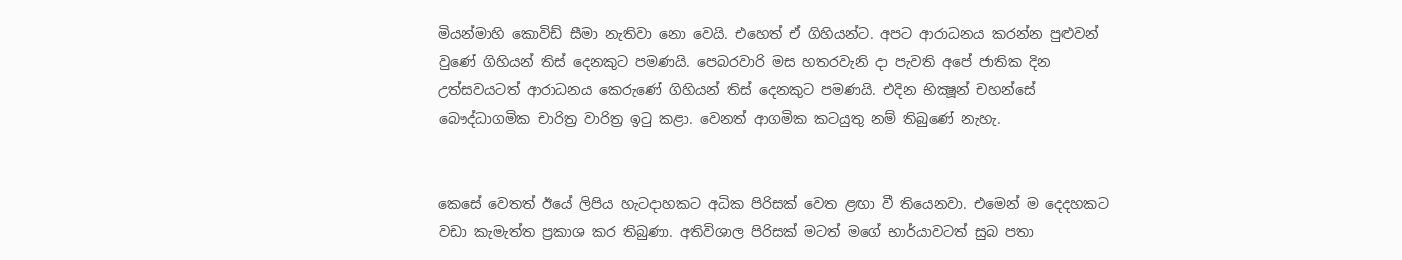මියන්මාහි කොවිඩ් සීමා නැතිවා නො වෙයි. එහෙත් ඒ ගිහියන්ට. අපට ආරාධනය කරන්න පුළුවන් වුණේ ගිහියන් තිස් දෙනකුට පමණයි. පෙබරවාරි මස හතරවැනි දා පැවති අපේ ජාතික දින උත්සවයටත් ආරාධනය කෙරුණේ ගිහියන් තිස් දෙනකුට පමණයි. එදින භික්‍ෂූන් චහන්සේ බෞද්ධාගමික චාරිත්‍ර වාරිත්‍ර ඉටු කළා. වෙනත් ආගමික කටයුතු නම් තිබුණේ නැහැ.


කෙසේ වෙතත් ඊයේ ලිපිය හැටදාහකට අධික පිරිසක් වෙත ළඟා වී තියෙනවා. එමෙන් ම දෙදහකට වඩා කැමැත්ත ප්‍රකාශ කර තිබුණා. අතිවිශාල පිරිසක් මටත් මගේ භාර්යාවටත් සුබ පතා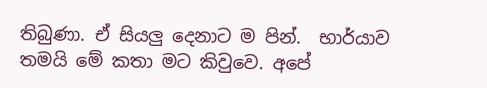තිබුණා. ඒ සියලු දෙනාට ම පින්.  භාර්යාව තමයි මේ කතා මට කිවුවෙ. අපේ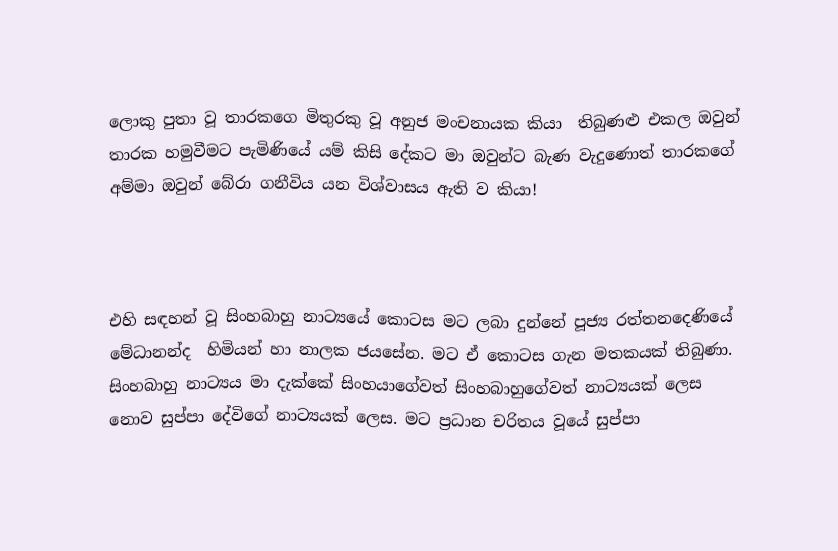ලොකු පුතා වූ තාරකගෙ මිතුරකු වූ අනුජ මංචනායක කියා  තිබුණළු එකල ඔවුන් තාරක හමුවීමට පැමිණියේ යම් කිසි දේකට මා ඔවුන්ට බැණ වැදුණොත් තාරකගේ අම්මා ඔවුන් බේරා ගනීවිය යන විශ්වාසය ඇති ව කියා!



එහි සඳහන් වූ සිංහබාහු නාට්‍යයේ කොටස මට ලබා දුන්නේ පූජ්‍ය රත්තනදෙණියේ  මේධානන්ද  හිමියන් හා නාලක ජයසේන. මට ඒ කොටස ගැන මතකයක් තිබුණා. සිංහබාහු නාට්‍යය මා දැක්කේ සිංහයාගේවත් සිංහබාහුගේවත් නාට්‍යයක් ලෙස නොව සුප්පා දේවිගේ නාට්‍යයක් ලෙස. මට ප්‍රධාන චරිතය වූයේ සුප්පා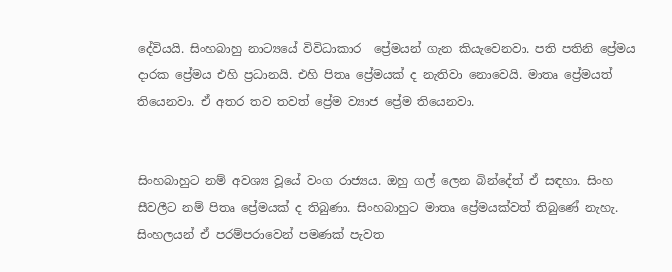දේවියයි. සිංහබාහු නාට්‍යයේ විවිධාකාර  ප්‍රේමයන් ගැන කියැවෙනවා. පති පතිනි ප්‍රේමය දාරක ප්‍රේමය එහි ප්‍රධානයි. එහි පිතෘ ප්‍රේමයක් ද නැතිවා නොවෙයි. මාතෘ ප්‍රේමයත් තියෙනවා. ඒ අතර තව තවත් ප්‍රේම ව්‍යාජ ප්‍රේම තියෙනවා.


සිංහබාහුට නම් අවශ්‍ය වූයේ වංග රාජ්‍යය. ඔහු ගල් ලෙන බින්දේත් ඒ සඳහා. සිංහ සීවලීට නම් පිතෘ ප්‍රේමයක් ද තිබුණා. සිංහබාහුට මාතෘ ප්‍රේමයක්වත් තිබුණේ නැහැ. සිංහලයන් ඒ පරම්පරාවෙන් පමණක් පැවත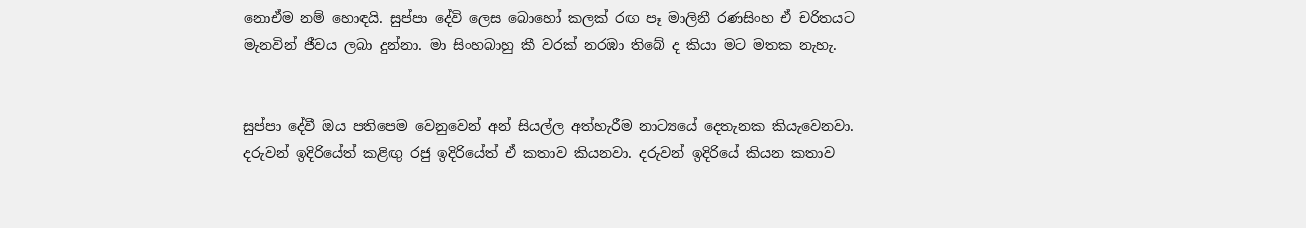නොඒම නම් හොඳයි. සුප්පා දේවි ලෙස බොහෝ කලක් රඟ පෑ මාලිනී රණසිංහ ඒ චරිතයට මැනවින් ජීවය ලබා දුන්නා. මා සිංහබාහු කී වරක් නරඹා තිබේ ද කියා මට මතක නැහැ.


සුප්පා දේවී ඔය පතිපෙම වෙනුවෙන් අන් සියල්ල අත්හැරීම නාට්‍යයේ දෙතැනක කියැවෙනවා. දරුවන් ඉදිරියේත් කළිඟු රජු ඉදිරියේත් ඒ කතාව කියනවා. දරුවන් ඉදිරියේ කියන කතාව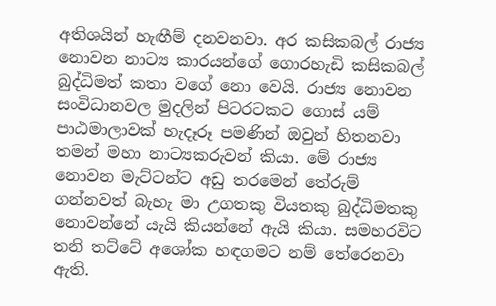අතිශයින් හැඟීම් දනවනවා. අර කසිකබල් රාජ්‍ය නොවන නාට්‍ය කාරයන්ගේ ගොරහැඩි කසිකබල් බුද්ධිමත් කතා වගේ නො වෙයි. රාජ්‍ය නොවන සංවිධානවල මුදලින් පිටරටකට ගොස් යම් පාඨමාලාවක් හැදෑරූ පමණින් ඔවුන් හිතනවා තමන් මහා නාට්‍යකරුවන් කියා. මේ රාජ්‍ය නොවන මැට්ටන්ට අඩු තරමෙන් තේරුම් ගන්නවත් බැහැ මා උගතකු වියතකු බුද්ධිමතකු නොවන්නේ යැයි කියන්නේ ඇයි කියා. සමහරවිට තනි තට්ටේ අශෝක හඳගමට නම් තේරෙනවා ඇති.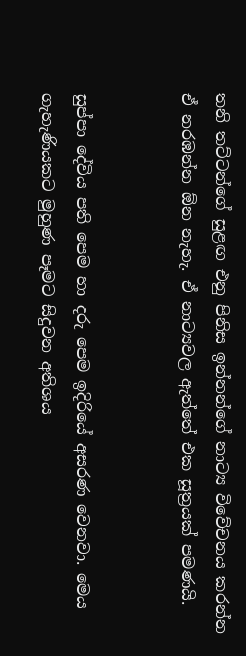තනි තට්ටන්ගේ සුළඟ එනු පිනිස ඉන්නන්ගේ නාට්‍ය විවේචනය කරන්න ඒ නරඹන්න ඕන නැහැ. ඒ නාට්‍යවල ඇත්තේ එක සූත්‍රයක් පමණයි.


සුප්පා දේවිය පති පෙම හා දරු පෙම ඉදිරියේ අසරණ වෙනවා. මෙය ගැහැණියකට මුහුණ පෑමට සිදුවන අතිශය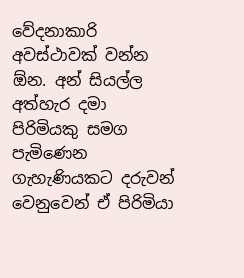වේදනාකාරි අවස්ථාවක් වන්න ඕන. අන් සියල්ල අත්හැර දමා පිරිමියකු සමග පැමිණෙන ගැහැණියකට දරුවන් වෙනුවෙන් ඒ පිරිමියා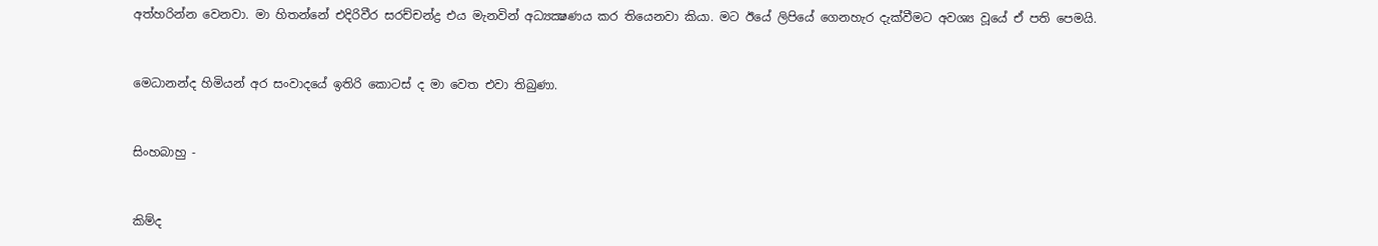අත්හරින්න වෙනවා. මා හිතන්නේ එදිරිවීර සරච්චන්ද්‍ර එය මැනවින් අධ්‍යක්‍ෂණය කර තියෙනවා කියා. මට ඊයේ ලිපියේ ගෙනහැර දැක්වීමට අවශ්‍ය වූයේ ඒ පති පෙමයි.


මෙධානන්ද හිමියන් අර සංවාදයේ ඉතිරි කොටස් ද මා වෙත එවා තිබුණා.


සිංහබාහු -


කිම්ද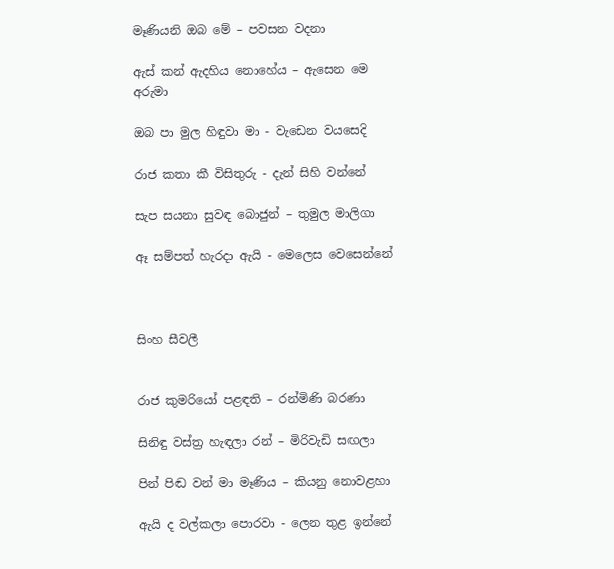මෑණියනි ඔබ මේ – පවසන වදනා

ඇස් කන් ඇදහිය නොහේය – ඇසෙන මෙ අරුමා

ඔබ පා මුල හිඳුවා මා - වැඩෙන වයසෙදි

රාජ කතා කී විසිතුරු - දැන් සිහි වන්නේ

සැප සයනා සුවඳ බොජුන් – තුමුල මාලිගා

ඈ සම්පත් හැරදා ඇයි - මෙලෙස වෙසෙන්නේ



සිංහ සීවලී


රාජ කුමරියෝ පළඳති – රන්මිණි බරණා

සිනිඳු වස්ත්‍ර හැඳලා රන් – මිරිවැඩි සඟලා

පින් පිඬ වන් මා මෑණිය – කියනු නොවළහා

ඇයි ද වල්කලා පොරවා - ලෙන තුළ ඉන්නේ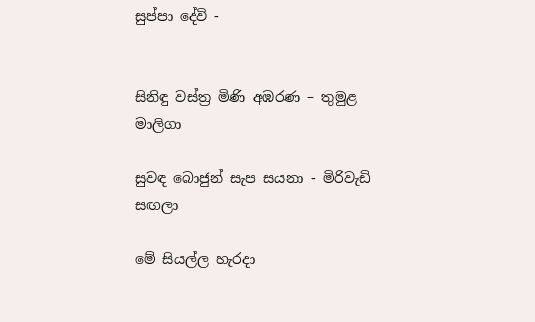සුප්පා දේවි -


සිනිඳු වස්ත්‍ර මිණි අඹරණ – තුමුළ මාලිගා

සුවඳ බොජුන් සැප සයනා - මිරිවැඩි සඟලා

මේ සියල්ල හැරදා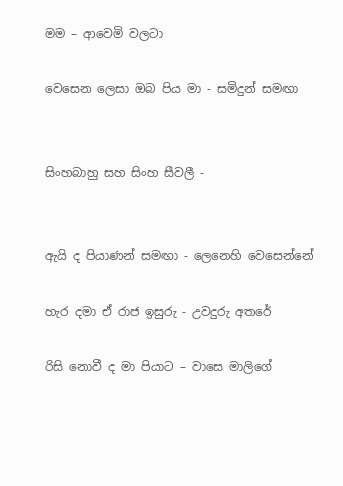මම – ආවෙමි වලටා

වෙසෙන ලෙසා ඔබ පිය මා - සමිදුන් සමඟා


සිංහබාහු සහ සිංහ සීවලී -


ඇයි ද පියාණන් සමඟා - ලෙනෙහි වෙසෙන්නේ

හැර දමා ඒ රාජ ඉසුරු - උවදුරු අතරේ

රිසි නොවී ද මා පියාට – වාසෙ මාලිගේ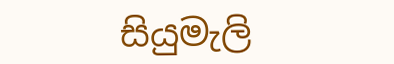සියුමැලි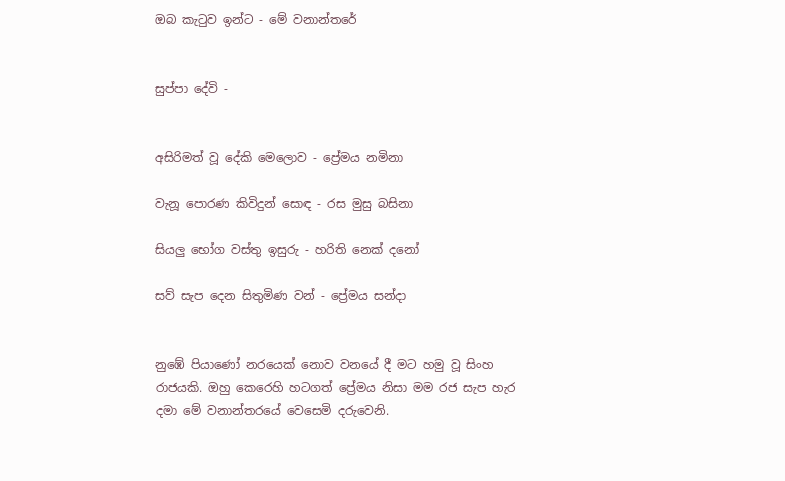ඔබ කැටුව ඉන්ට - මේ වනාන්තරේ


සුප්පා දේවි -


අසිරිමත් වූ දේකි මෙලොව - ප්‍රේමය නමිනා

වැනූ පොරණ කිවිදුන් සොඳ - රස මුසු බසිනා

සියලු භෝග වස්තු ඉසුරු - හරිති නෙක් දනෝ

සව් සැප දෙන සිතුමිණ වන් - ප්‍රේමය සන්දා


නුඹේ පියාණෝ නරයෙක් නොව වනයේ දී මට හමු වූ සිංහ රාජයකි. ඔහු කෙරෙහි හටගත් ප්‍රේමය නිසා මම රජ සැප හැර දමා මේ වනාන්තරයේ වෙසෙමි දරුවෙනි.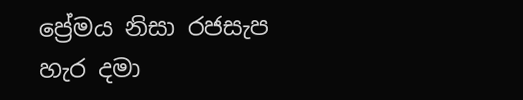ප්‍රේමය නිසා රජසැප හැර දමා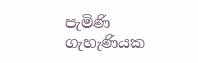පැමිණි ගැහැණියක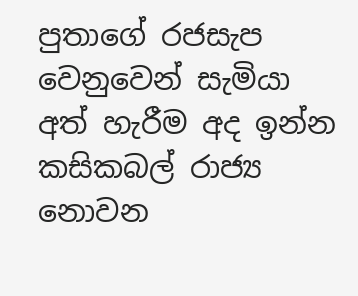පුතාගේ රජසැප වෙනුවෙන් සැමියා අත් හැරීම අද ඉන්න කසිකබල් රාජ්‍ය නොවන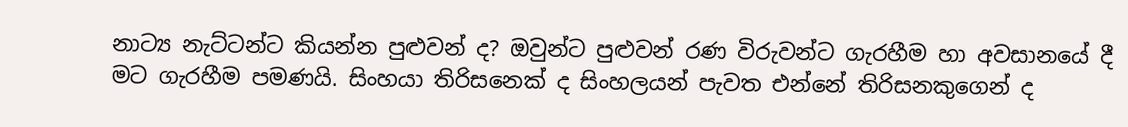නාට්‍ය නැට්ටන්ට කියන්න පුළුවන් ද? ඔවුන්ට පුළුවන් රණ විරුවන්ට ගැරහීම හා අවසානයේ දී මට ගැරහීම පමණයි. සිංහයා තිරිසනෙක් ද සිංහලයන් පැවත එන්නේ තිරිසනකුගෙන් ද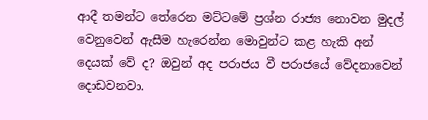ආදී තමන්ට තේරෙන මට්ටමේ ප්‍රශ්න රාජ්‍ය නොවන මුදල් වෙනුවෙන් ඇසීම හැරෙන්න මොවුන්ට කළ හැකි අන් දෙයක් වේ ද? ඔවුන් අද පරාජය වී පරාජයේ වේදනාවෙන් දොඩවනවා.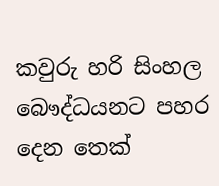කවුරු හරි සිංහල බෞද්ධයනට පහර දෙන තෙක්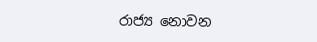රාජ්‍ය නොවන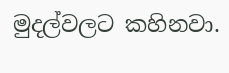මුදල්වලට කහිනවා.